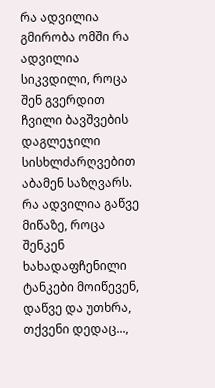რა ადვილია გმირობა ომში რა ადვილია სიკვდილი, როცა შენ გვერდით ჩვილი ბავშვების დაგლეჯილი სისხლძარღვებით აბამენ საზღვარს. რა ადვილია გაწვე მიწაზე, როცა შენკენ ხახადაფჩენილი ტანკები მოიწევენ, დაწვე და უთხრა, თქვენი დედაც...,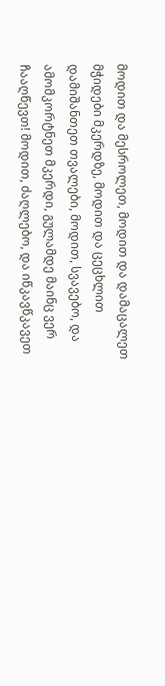მოდით და მესროლეთ, მოდით და დამაცალეთ მჭიდები მკერდზე, მოდით და ცეცხლით დამიშანთეთ თვალები, მოდით, სვავებო, და ამომკორტნეთ მკერდი, გულამდე მაინც ვერ ჩააღწევთ! მოდით, ძაღლებო, და იწკავწკავეთ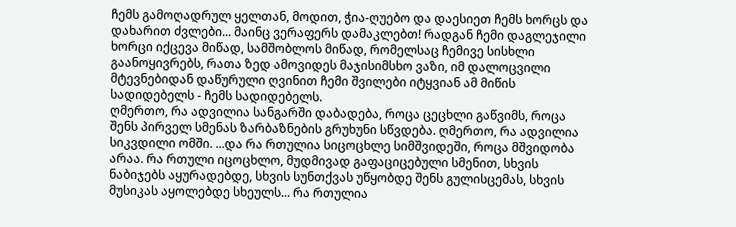ჩემს გამოღადრულ ყელთან, მოდით, ჭია-ღუებო და დაესიეთ ჩემს ხორცს და დახარით ძვლები... მაინც ვერაფერს დამაკლებთ! რადგან ჩემი დაგლეჯილი ხორცი იქცევა მიწად, სამშობლოს მიწად, რომელსაც ჩემივე სისხლი გაანოყივრებს, რათა ზედ ამოვიდეს მაჯისიმსხო ვაზი, იმ დალოცვილი მტევნებიდან დაწურული ღვინით ჩემი შვილები იტყვიან ამ მიწის სადიდებელს - ჩემს სადიდებელს.
ღმერთო, რა ადვილია სანგარში დაბადება, როცა ცეცხლი გაწვიმს, როცა შენს პირველ სმენას ზარბაზნების გრუხუნი სწვდება. ღმერთო, რა ადვილია სიკვდილი ომში. ...და რა რთულია სიცოცხლე სიმშვიდეში, როცა მშვიდობა არაა. რა რთული იცოცხლო, მუდმივად გაფაციცებული სმენით, სხვის ნაბიჯებს აყურადებდე, სხვის სუნთქვას უწყობდე შენს გულისცემას, სხვის მუსიკას აყოლებდე სხეულს... რა რთულია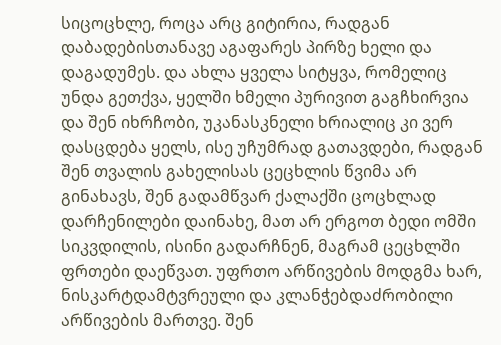სიცოცხლე, როცა არც გიტირია, რადგან დაბადებისთანავე აგაფარეს პირზე ხელი და დაგადუმეს. და ახლა ყველა სიტყვა, რომელიც უნდა გეთქვა, ყელში ხმელი პურივით გაგჩხირვია და შენ იხრჩობი, უკანასკნელი ხრიალიც კი ვერ დასცდება ყელს, ისე უჩუმრად გათავდები, რადგან შენ თვალის გახელისას ცეცხლის წვიმა არ გინახავს, შენ გადამწვარ ქალაქში ცოცხლად დარჩენილები დაინახე, მათ არ ერგოთ ბედი ომში სიკვდილის, ისინი გადარჩნენ, მაგრამ ცეცხლში ფრთები დაეწვათ. უფრთო არწივების მოდგმა ხარ, ნისკარტდამტვრეული და კლანჭებდაძრობილი არწივების მართვე. შენ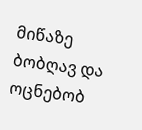მიწაზე ბობღავ და ოცნებობ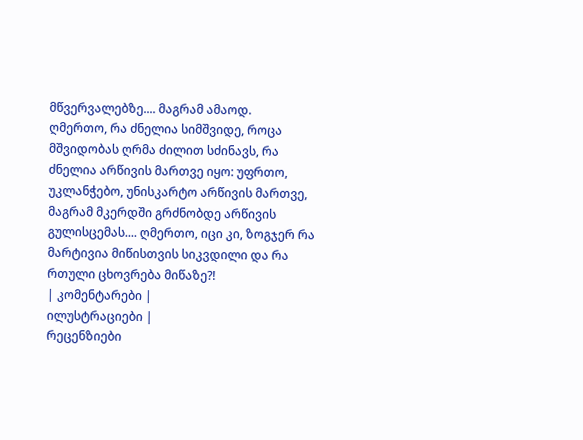მწვერვალებზე.... მაგრამ ამაოდ.
ღმერთო, რა ძნელია სიმშვიდე, როცა მშვიდობას ღრმა ძილით სძინავს, რა ძნელია არწივის მართვე იყო: უფრთო, უკლანჭებო, უნისკარტო არწივის მართვე, მაგრამ მკერდში გრძნობდე არწივის გულისცემას.... ღმერთო, იცი კი, ზოგჯერ რა მარტივია მიწისთვის სიკვდილი და რა რთული ცხოვრება მიწაზე?!
| კომენტარები |
ილუსტრაციები |
რეცენზიები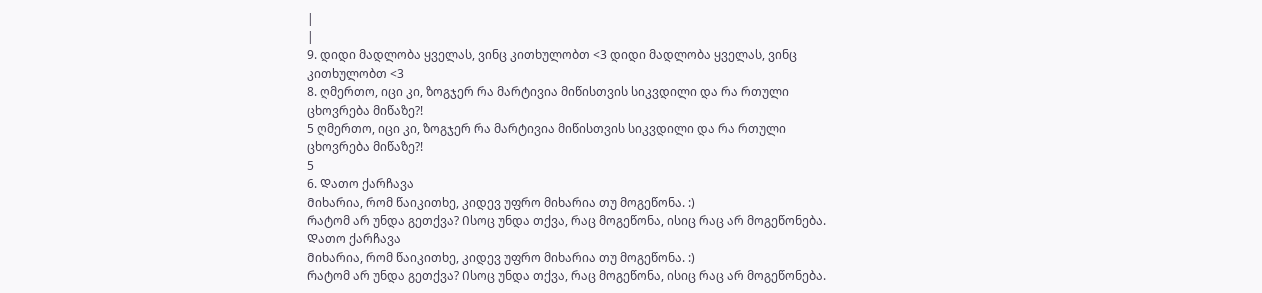|
|
9. დიდი მადლობა ყველას, ვინც კითხულობთ <3 დიდი მადლობა ყველას, ვინც კითხულობთ <3
8. ღმერთო, იცი კი, ზოგჯერ რა მარტივია მიწისთვის სიკვდილი და რა რთული ცხოვრება მიწაზე?!
5 ღმერთო, იცი კი, ზოგჯერ რა მარტივია მიწისთვის სიკვდილი და რა რთული ცხოვრება მიწაზე?!
5
6. Დათო ქარჩავა
Მიხარია, რომ წაიკითხე, კიდევ უფრო მიხარია თუ მოგეწონა. :)
Რატომ არ უნდა გეთქვა? Ისოც უნდა თქვა, რაც მოგეწონა, ისიც რაც არ მოგეწონება. Დათო ქარჩავა
Მიხარია, რომ წაიკითხე, კიდევ უფრო მიხარია თუ მოგეწონა. :)
Რატომ არ უნდა გეთქვა? Ისოც უნდა თქვა, რაც მოგეწონა, ისიც რაც არ მოგეწონება.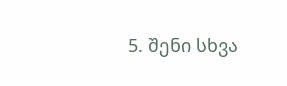5. შენი სხვა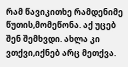რამ წავიკითხე რამდენიმე წუთის,მომეწონა. აქ უცებ შენ შემხვდი. ახლა კი ვთქვი,იქნებ არც მეთქვა.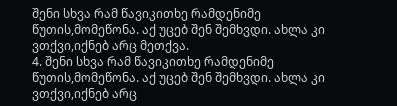შენი სხვა რამ წავიკითხე რამდენიმე წუთის,მომეწონა. აქ უცებ შენ შემხვდი. ახლა კი ვთქვი,იქნებ არც მეთქვა.
4. შენი სხვა რამ წავიკითხე რამდენიმე წუთის,მომეწონა. აქ უცებ შენ შემხვდი. ახლა კი ვთქვი,იქნებ არც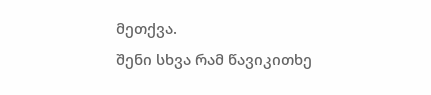მეთქვა.
შენი სხვა რამ წავიკითხე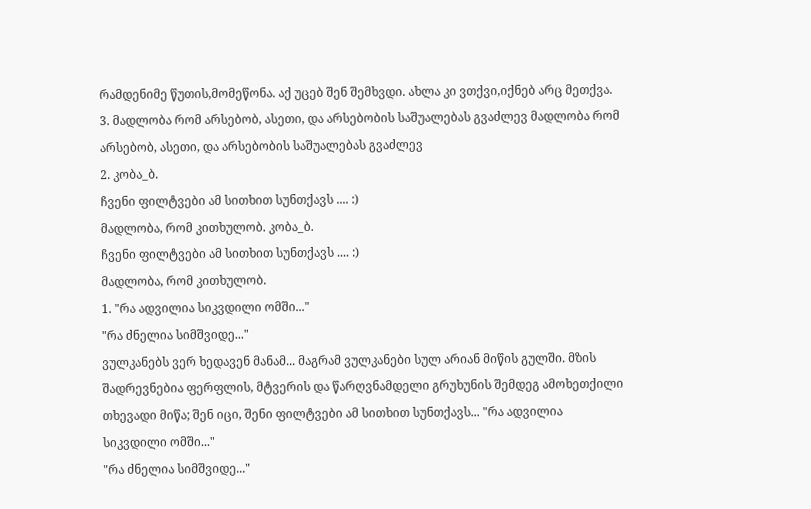რამდენიმე წუთის,მომეწონა. აქ უცებ შენ შემხვდი. ახლა კი ვთქვი,იქნებ არც მეთქვა.
3. მადლობა რომ არსებობ, ასეთი, და არსებობის საშუალებას გვაძლევ მადლობა რომ არსებობ, ასეთი, და არსებობის საშუალებას გვაძლევ
2. კობა_ბ.
ჩვენი ფილტვები ამ სითხით სუნთქავს .... :)
მადლობა, რომ კითხულობ. კობა_ბ.
ჩვენი ფილტვები ამ სითხით სუნთქავს .... :)
მადლობა, რომ კითხულობ.
1. "რა ადვილია სიკვდილი ომში..."
"რა ძნელია სიმშვიდე..."
ვულკანებს ვერ ხედავენ მანამ... მაგრამ ვულკანები სულ არიან მიწის გულში. მზის შადრევნებია ფერფლის, მტვერის და წარღვნამდელი გრუხუნის შემდეგ ამოხეთქილი თხევადი მიწა; შენ იცი, შენი ფილტვები ამ სითხით სუნთქავს... "რა ადვილია სიკვდილი ომში..."
"რა ძნელია სიმშვიდე..."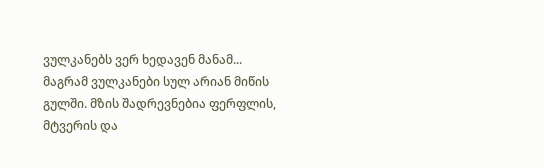ვულკანებს ვერ ხედავენ მანამ... მაგრამ ვულკანები სულ არიან მიწის გულში. მზის შადრევნებია ფერფლის, მტვერის და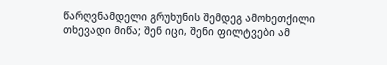წარღვნამდელი გრუხუნის შემდეგ ამოხეთქილი თხევადი მიწა; შენ იცი, შენი ფილტვები ამ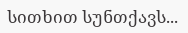სითხით სუნთქავს...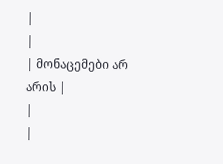|
|
| მონაცემები არ არის |
|
|